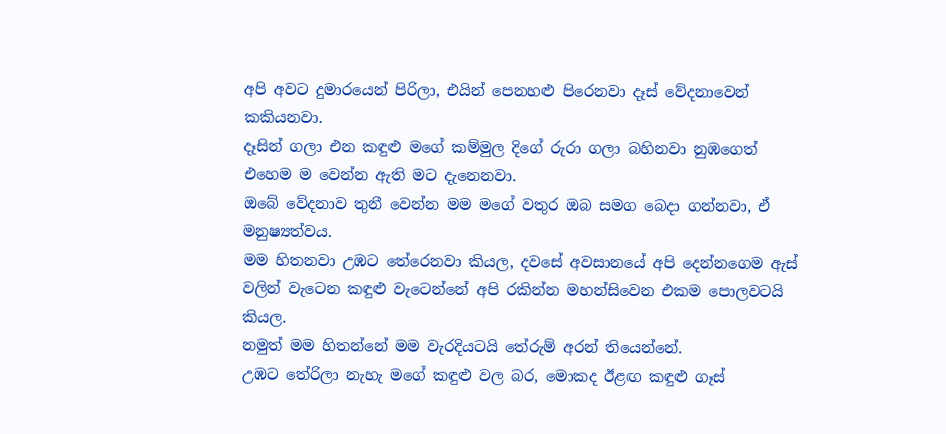අපි අවට දුමාරයෙන් පිරිලා, එයින් පෙනහළු පිරෙනවා දෑස් වේදනාවෙන් කකියනවා.
දෑසින් ගලා එන කඳුළු මගේ කම්මුල දිගේ රුරා ගලා බහිනවා නුඹගෙත් එහෙම ම වෙන්න ඇති මට දැනෙනවා.
ඔබේ වේදනාව තුනී වෙන්න මම මගේ වතුර ඔබ සමග බෙදා ගන්නවා, ඒ මනුෂ්‍යත්වය.
මම හිතනවා උඹට තේරෙනවා කියල, දවසේ අවසානයේ අපි දෙන්නගෙම ඇස් වලින් වැටෙන කඳුළු වැටෙන්නේ අපි රකින්න මහන්සිවෙන එකම පොලවටයි කියල.
නමුත් මම හිතන්නේ මම වැරදියටයි තේරුම් අරන් තියෙන්නේ.
උඹට තේරිලා නැහැ මගේ කඳුළු වල බර, මොකද ඊළඟ කඳුළු ගෑස්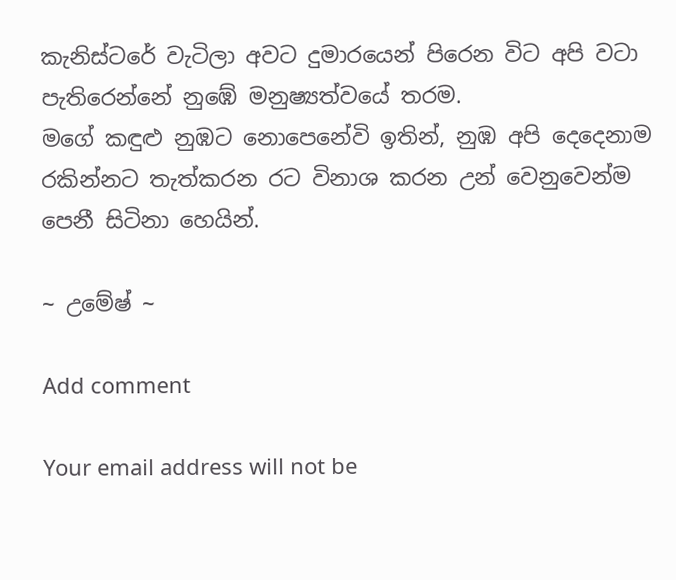කැනිස්ටරේ වැටිලා අවට දුමාරයෙන් පිරෙන විට අපි වටා පැතිරෙන්නේ නුඹේ මනුෂ්‍යත්වයේ තරම.
මගේ කඳුළු නුඹට නොපෙනේවි ඉතින්, නුඹ අපි දෙදෙනාම රකින්නට තැත්කරන රට විනාශ කරන උන් වෙනුවෙන්ම පෙනී සිටිනා හෙයින්.

~ උමේෂ් ~

Add comment

Your email address will not be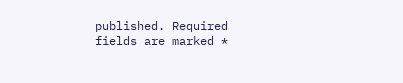published. Required fields are marked *